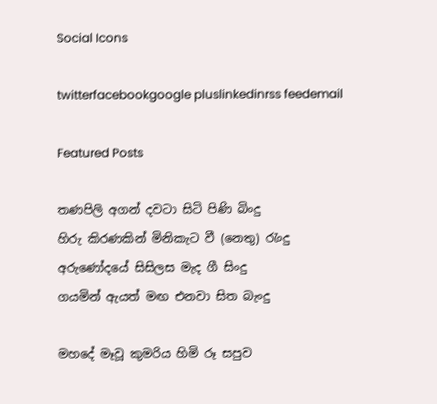Social Icons

twitterfacebookgoogle pluslinkedinrss feedemail

Featured Posts

තණපිලි අගන් දවටා සිටි පිණි බිංදු
හිරු කිරණකින් මිනිකැට වී (නෙතු) රැංදු
අරුණෝදයේ සිසිලස මැද ගී සිංදු
ගයමින් ඇයත් මඟ එනවා සිත බැංදු

මහදේ මෑවූ කුමරිය හිමි රූ සපුව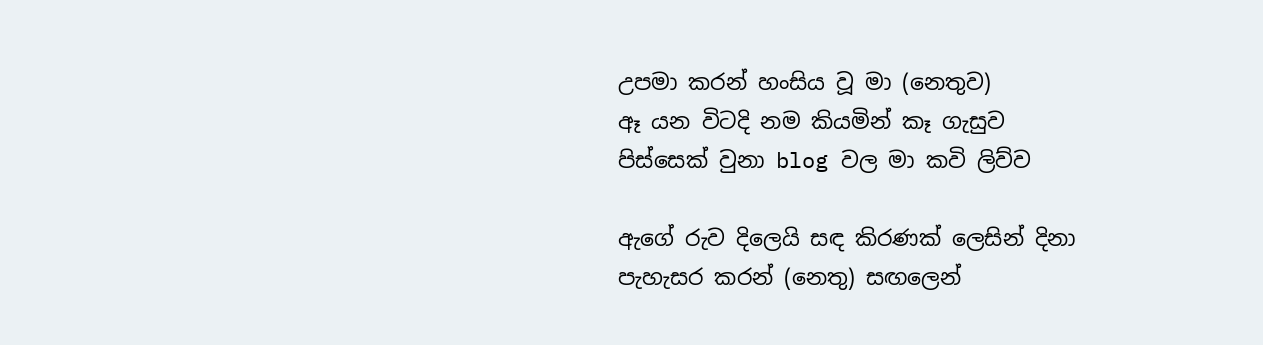උපමා කරන් හංසිය වූ මා (නෙතුව)
ඈ යන විටදි නම කියමින් කෑ ගැසුව
පිස්සෙක් වුනා blog වල මා කවි ලිව්ව

ඇගේ රුව දිලෙයි සඳ කිරණක් ලෙසින් දිනා
පැහැසර කරන් (නෙතු) සඟලෙන්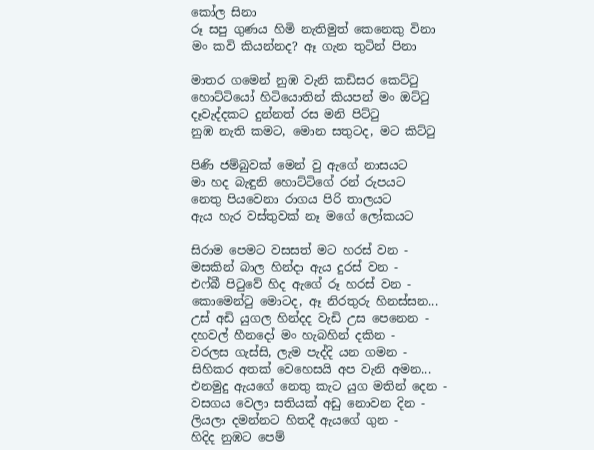කෝල සිනා
රූ සපු ගුණය හිමි නැතිමුත් කෙනෙකු විනා
මං කවි කියන්නද? ඈ ගැන තුටින් පිනා

මාතර ගමෙන් නුඹ වැනි කඩිසර කෙට්ටු
හොට්ටියෝ හිටියොතින් කියපන් මං ඔට්ටු
දෑවැද්දකට දුන්නත් රස මනි පිට්ටු
නුඹ නැති කමට, මොන සතුටද, මට කිට්ටු

පිණි ජම්බුවක් මෙන් වු ඇගේ නාසයට
මා හද බැඳුනි හොට්ටිගේ රන් රුපයට
නෙතු පියවෙනා රාගය පිරි තාලයට
ඇය හැර වස්තුවක් නෑ මගේ ලෝකයට

සිරාම පෙමට වසසත් මට හරස් වන -
මසකින් බාල හින්දා ඇය දුරස් වන -
එෆ්බී පිටුවේ හිද ඇගේ රූ හරස් වන -
කොමෙන්ටු මොටද, ඈ නිරතුරු හිනස්සන...
උස් අඩි යුගල හින්දද වැඩි උස පෙනෙන -
දහවල් හීනදෝ මං හැබහින් දකින -
වරලස ගැස්සි, ලැම පැද්දි යන ගමන -
සිහිකර අතක් වෙහෙසයි අප වැනි අමන...
එනමුදු ඇයගේ නෙතු කැට යුග මතින් දෙන -
වසගය වෙලා සතියක් අඩු නොවන දින -
ලියලා දමන්නට හිතදී ඇයගේ ගුන -
හිදිද නුඹට පෙම්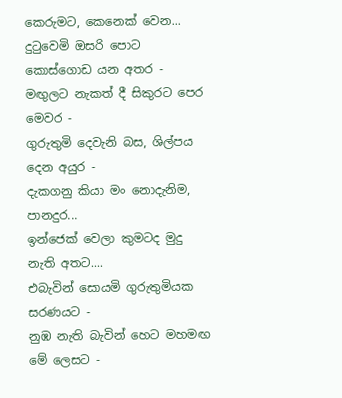කෙරුමට, කෙනෙක් වෙන...
දුටුවෙමි ඔසරි පොට කොස්ගොඩ යන අතර -
මඟුලට නැකත් දී සිකුරට පෙර මෙවර -
ගුරුතුමි දෙවැනි බස, ශිල්පය දෙන අයුර -
දැකගනු කියා මං නොදැනිම, පානදුර...
ඉන්ජෙක් වෙලා කුමටද මුදු නැති අතට....
එබැවින් සොයමි ගුරුතුමියක සරණයට -
නුඹ නැති බැවින් හෙට මහමඟ මේ ලෙසට -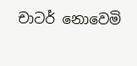චාටර් නොවෙමි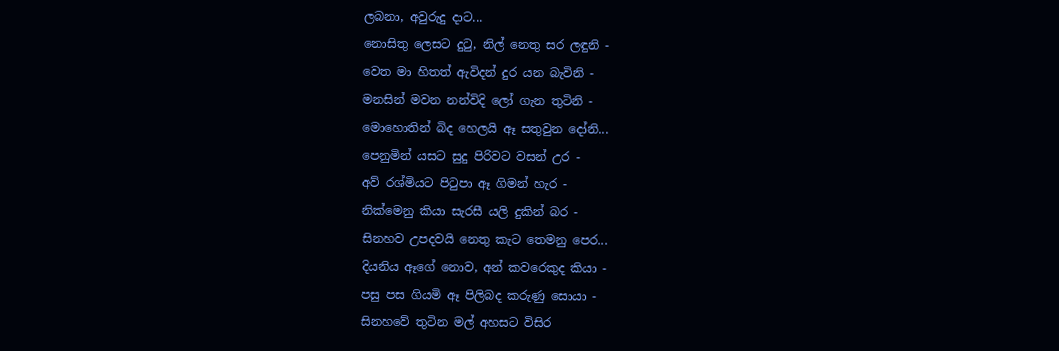ලබනා, අවුරුදු දාට...
නොසිතු ලෙසට දුටු, නිල් නෙතු සර ලඳුනි -
වෙත මා හිතත් ඇවිදන් දුර යන බැවිනි -
මනසින් මවන නන්විදි ලෝ ගැන තුටිනි -
මොහොතින් බිද හෙලයි ඈ සතුවුන දෝනි...
පෙනුමින් යසට සුදු පිරිවට වසන් උර -
අව් රශ්මියට පිටුපා ඈ ගිමන් හැර -
නික්මෙනු කියා සැරසී යලි දුකින් බර -
සිනහව උපදවයි නෙතු කැට තෙමනු පෙර...
දියනිය ඈගේ නොව, අන් කවරෙකුද කියා -
පසු පස ගියමි ඈ පිලිබද කරුණු සොයා -
සිනහවේ තුටින මල් අහසට විසිර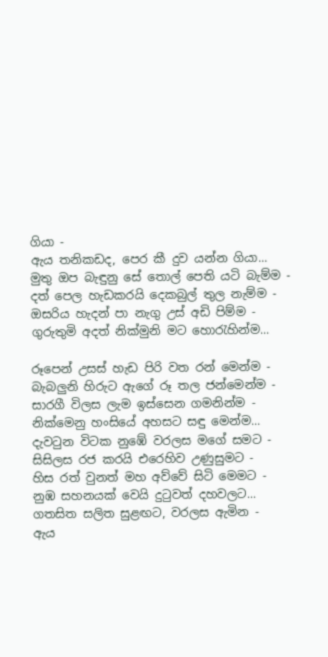ගියා -
ඇය තනිකඩද, පෙර කී දුව යන්න ගියා...
මුතු ඔප බැඳුනු සේ තොල් පෙති යටි බැම්ම -
දත් පෙල හැඩකරයි දෙකබුල් තුල නැම්ම -
ඔසරිය හැදන් පා නැගු උස් අඩි පිම්ම -
ගුරුතුමි අදත් නික්මුනි මට හොරැහින්ම...

රූපෙන් උසස් හැඩ පිරි වත රන් මෙන්ම -
බැබලුනි හිරුට ඇගේ රූ තල ජන්මෙන්ම -
සාරගී විලස ලැම ඉස්සෙන ගමනින්ම -
නික්මෙනු හංසියේ අහසට සඳු මෙන්ම...
දැවටුන විටක නුඹේ වරලස මගේ සමට -
සිසිලස රජ කරයි එරෙහිව උණුසුමට -
හිස රත් වුනත් මහ අව්වේ සිටි මෙමට -
නුඹ සහනයක් වෙයි දුටුවත් දහවලට...
ගතසිත සලිත සුළඟට, වරලස ඇමින -
ඇය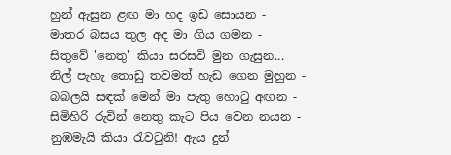හුන් ඇසුන ළඟ මා හද ඉඩ සොයන -
මාතර බසය තුල අද මා ගිය ගමන -
සිතුවේ 'නෙතු' කියා සරසවි මුන ගැසුන...
නිල් පැහැ තොඩු තවමත් හැඩ ගෙන මුහුන -
බබලයි සඳක් මෙන් මා පැතු හොටු අඟන -
සිමිහිරි රුවින් නෙතු කැට පිය වෙන නයන -
නුඹමැයි කියා රැවටුනි! ඇය දුන්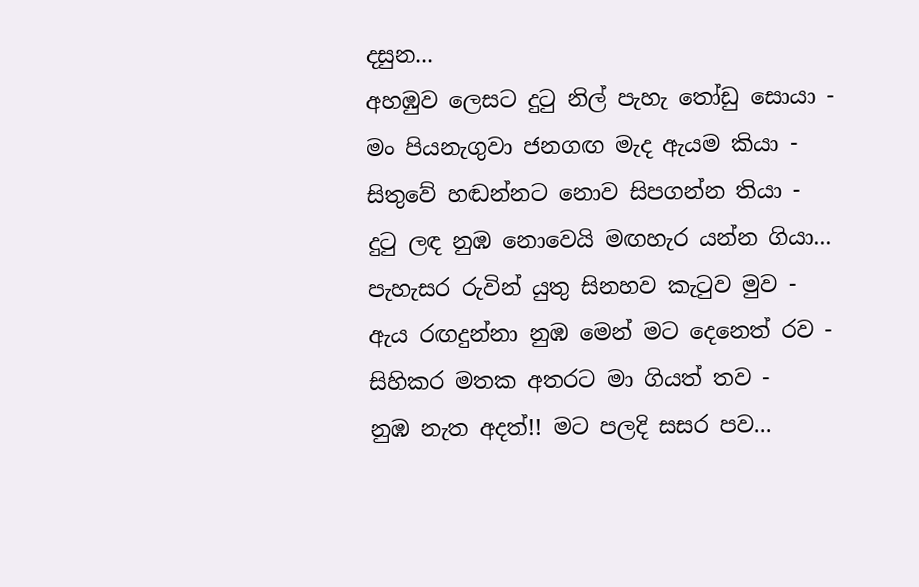දසුන...
අහඹුව ලෙසට දුටු නිල් පැහැ තෝඩු සොයා -
මං පියනැගුවා ජනගඟ මැද ඇයම කියා -
සිතුවේ හඬන්නට නොව සිපගන්න තියා -
දුටු ලඳ නුඹ නොවෙයි මඟහැර යන්න ගියා...
පැහැසර රුවින් යුතු සිනහව කැටුව මුව -
ඇය රඟදුන්නා නුඹ මෙන් මට දෙනෙත් රව -
සිහිකර මතක අතරට මා ගියත් තව -
නුඹ නැත අදත්!! මට පලදි සසර පව...